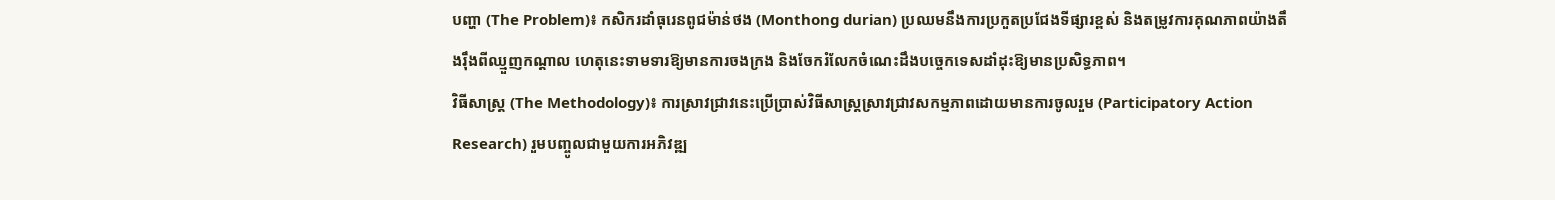បញ្ហា (The Problem)៖ កសិករដាំធុរេនពូជម៉ាន់ថង (Monthong durian) ប្រឈមនឹងការប្រកួតប្រជែងទីផ្សារខ្ពស់ និងតម្រូវការគុណភាពយ៉ាងតឹងរ៉ឹងពីឈ្មួញកណ្តាល ហេតុនេះទាមទារឱ្យមានការចងក្រង និងចែករំលែកចំណេះដឹងបច្ចេកទេសដាំដុះឱ្យមានប្រសិទ្ធភាព។
វិធីសាស្ត្រ (The Methodology)៖ ការស្រាវជ្រាវនេះប្រើប្រាស់វិធីសាស្ត្រស្រាវជ្រាវសកម្មភាពដោយមានការចូលរួម (Participatory Action Research) រួមបញ្ចូលជាមួយការអភិវឌ្ឍ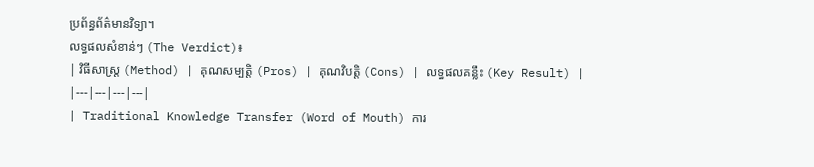ប្រព័ន្ធព័ត៌មានវិទ្យា។
លទ្ធផលសំខាន់ៗ (The Verdict)៖
| វិធីសាស្ត្រ (Method) | គុណសម្បត្តិ (Pros) | គុណវិបត្តិ (Cons) | លទ្ធផលគន្លឹះ (Key Result) |
|---|---|---|---|
| Traditional Knowledge Transfer (Word of Mouth) ការ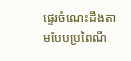ផ្ទេរចំណេះដឹងតាមបែបប្រពៃណី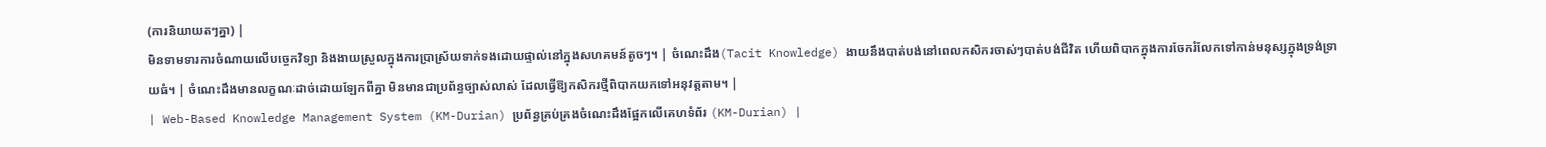(ការនិយាយតៗគ្នា) |
មិនទាមទារការចំណាយលើបច្ចេកវិទ្យា និងងាយស្រួលក្នុងការប្រាស្រ័យទាក់ទងដោយផ្ទាល់នៅក្នុងសហគមន៍តូចៗ។ | ចំណេះដឹង(Tacit Knowledge) ងាយនឹងបាត់បង់នៅពេលកសិករចាស់ៗបាត់បង់ជីវិត ហើយពិបាកក្នុងការចែករំលែកទៅកាន់មនុស្សក្នុងទ្រង់ទ្រាយធំ។ | ចំណេះដឹងមានលក្ខណៈដាច់ដោយឡែកពីគ្នា មិនមានជាប្រព័ន្ធច្បាស់លាស់ ដែលធ្វើឱ្យកសិករថ្មីពិបាកយកទៅអនុវត្តតាម។ |
| Web-Based Knowledge Management System (KM-Durian) ប្រព័ន្ធគ្រប់គ្រងចំណេះដឹងផ្អែកលើគេហទំព័រ (KM-Durian) |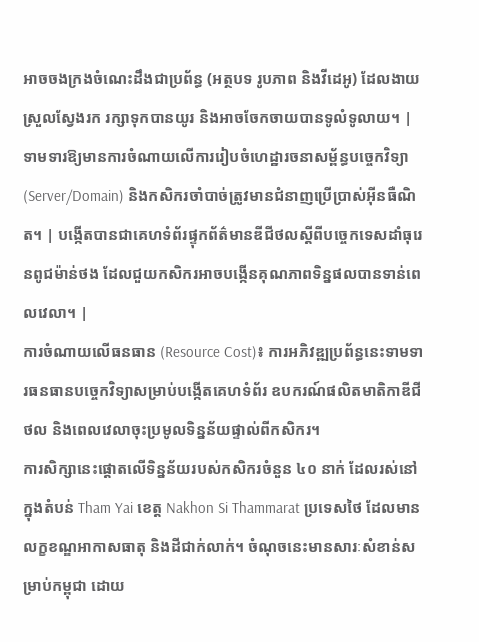អាចចងក្រងចំណេះដឹងជាប្រព័ន្ធ (អត្ថបទ រូបភាព និងវីដេអូ) ដែលងាយស្រួលស្វែងរក រក្សាទុកបានយូរ និងអាចចែកចាយបានទូលំទូលាយ។ | ទាមទារឱ្យមានការចំណាយលើការរៀបចំហេដ្ឋារចនាសម្ព័ន្ធបច្ចេកវិទ្យា (Server/Domain) និងកសិករចាំបាច់ត្រូវមានជំនាញប្រើប្រាស់អ៊ីនធឺណិត។ | បង្កើតបានជាគេហទំព័រផ្ទុកព័ត៌មានឌីជីថលស្តីពីបច្ចេកទេសដាំធុរេនពូជម៉ាន់ថង ដែលជួយកសិករអាចបង្កើនគុណភាពទិន្នផលបានទាន់ពេលវេលា។ |
ការចំណាយលើធនធាន (Resource Cost)៖ ការអភិវឌ្ឍប្រព័ន្ធនេះទាមទារធនធានបច្ចេកវិទ្យាសម្រាប់បង្កើតគេហទំព័រ ឧបករណ៍ផលិតមាតិកាឌីជីថល និងពេលវេលាចុះប្រមូលទិន្នន័យផ្ទាល់ពីកសិករ។
ការសិក្សានេះផ្តោតលើទិន្នន័យរបស់កសិករចំនួន ៤០ នាក់ ដែលរស់នៅក្នុងតំបន់ Tham Yai ខេត្ត Nakhon Si Thammarat ប្រទេសថៃ ដែលមានលក្ខខណ្ឌអាកាសធាតុ និងដីជាក់លាក់។ ចំណុចនេះមានសារៈសំខាន់សម្រាប់កម្ពុជា ដោយ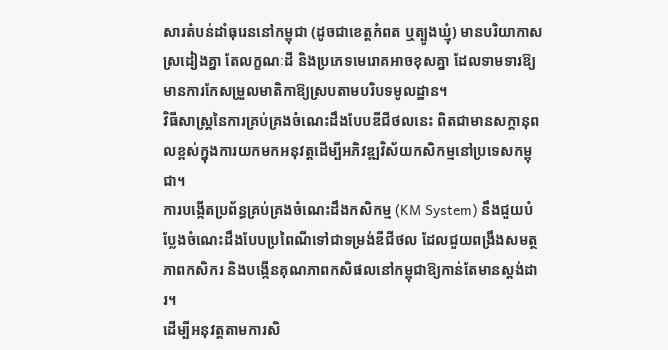សារតំបន់ដាំធុរេននៅកម្ពុជា (ដូចជាខេត្តកំពត ឬត្បូងឃ្មុំ) មានបរិយាកាសស្រដៀងគ្នា តែលក្ខណៈដី និងប្រភេទមេរោគអាចខុសគ្នា ដែលទាមទារឱ្យមានការកែសម្រួលមាតិកាឱ្យស្របតាមបរិបទមូលដ្ឋាន។
វិធីសាស្ត្រនៃការគ្រប់គ្រងចំណេះដឹងបែបឌីជីថលនេះ ពិតជាមានសក្តានុពលខ្ពស់ក្នុងការយកមកអនុវត្តដើម្បីអភិវឌ្ឍវិស័យកសិកម្មនៅប្រទេសកម្ពុជា។
ការបង្កើតប្រព័ន្ធគ្រប់គ្រងចំណេះដឹងកសិកម្ម (KM System) នឹងជួយបំប្លែងចំណេះដឹងបែបប្រពៃណីទៅជាទម្រង់ឌីជីថល ដែលជួយពង្រឹងសមត្ថភាពកសិករ និងបង្កើនគុណភាពកសិផលនៅកម្ពុជាឱ្យកាន់តែមានស្តង់ដារ។
ដើម្បីអនុវត្តតាមការសិ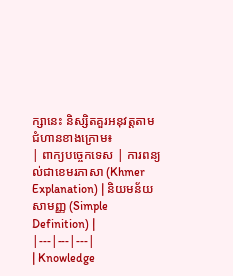ក្សានេះ និស្សិតគួរអនុវត្តតាមជំហានខាងក្រោម៖
| ពាក្យបច្ចេកទេស | ការពន្យល់ជាខេមរភាសា (Khmer Explanation) | និយមន័យសាមញ្ញ (Simple Definition) |
|---|---|---|
| Knowledge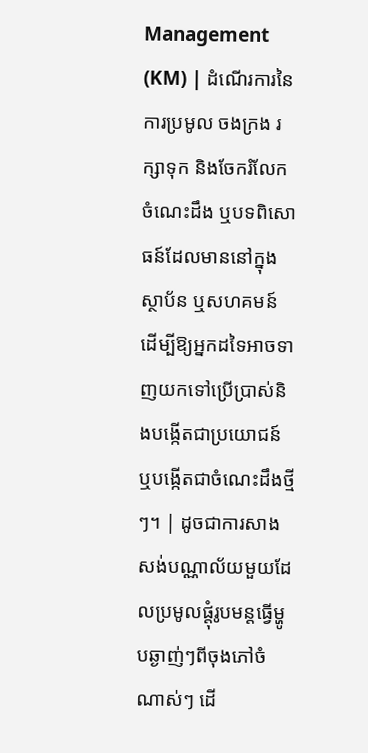Management (KM) | ដំណើរការនៃការប្រមូល ចងក្រង រក្សាទុក និងចែករំលែកចំណេះដឹង ឬបទពិសោធន៍ដែលមាននៅក្នុងស្ថាប័ន ឬសហគមន៍ ដើម្បីឱ្យអ្នកដទៃអាចទាញយកទៅប្រើប្រាស់និងបង្កើតជាប្រយោជន៍ ឬបង្កើតជាចំណេះដឹងថ្មីៗ។ | ដូចជាការសាងសង់បណ្ណាល័យមួយដែលប្រមូលផ្តុំរូបមន្តធ្វើម្ហូបឆ្ងាញ់ៗពីចុងភៅចំណាស់ៗ ដើ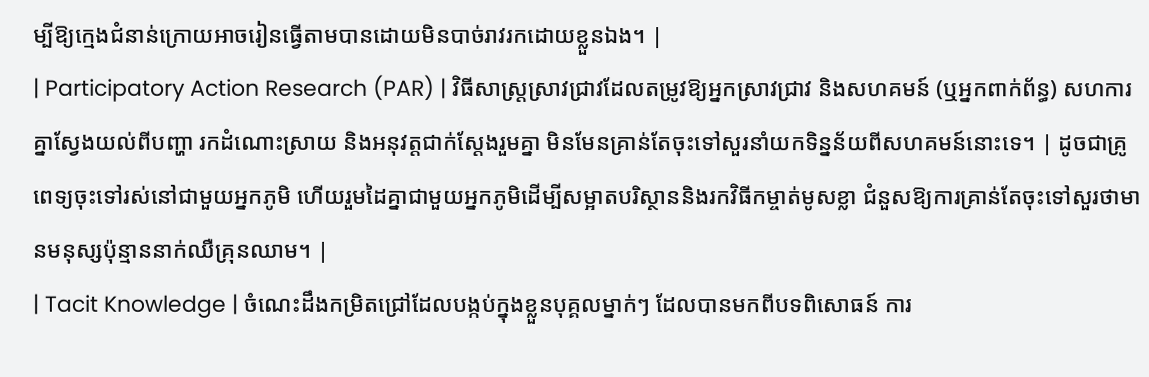ម្បីឱ្យក្មេងជំនាន់ក្រោយអាចរៀនធ្វើតាមបានដោយមិនបាច់រាវរកដោយខ្លួនឯង។ |
| Participatory Action Research (PAR) | វិធីសាស្ត្រស្រាវជ្រាវដែលតម្រូវឱ្យអ្នកស្រាវជ្រាវ និងសហគមន៍ (ឬអ្នកពាក់ព័ន្ធ) សហការគ្នាស្វែងយល់ពីបញ្ហា រកដំណោះស្រាយ និងអនុវត្តជាក់ស្តែងរួមគ្នា មិនមែនគ្រាន់តែចុះទៅសួរនាំយកទិន្នន័យពីសហគមន៍នោះទេ។ | ដូចជាគ្រូពេទ្យចុះទៅរស់នៅជាមួយអ្នកភូមិ ហើយរួមដៃគ្នាជាមួយអ្នកភូមិដើម្បីសម្អាតបរិស្ថាននិងរកវិធីកម្ចាត់មូសខ្លា ជំនួសឱ្យការគ្រាន់តែចុះទៅសួរថាមានមនុស្សប៉ុន្មាននាក់ឈឺគ្រុនឈាម។ |
| Tacit Knowledge | ចំណេះដឹងកម្រិតជ្រៅដែលបង្កប់ក្នុងខ្លួនបុគ្គលម្នាក់ៗ ដែលបានមកពីបទពិសោធន៍ ការ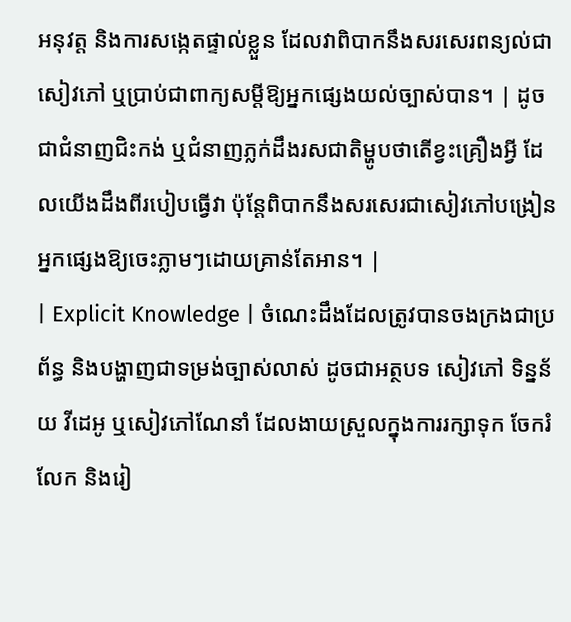អនុវត្ត និងការសង្កេតផ្ទាល់ខ្លួន ដែលវាពិបាកនឹងសរសេរពន្យល់ជាសៀវភៅ ឬប្រាប់ជាពាក្យសម្តីឱ្យអ្នកផ្សេងយល់ច្បាស់បាន។ | ដូចជាជំនាញជិះកង់ ឬជំនាញភ្លក់ដឹងរសជាតិម្ហូបថាតើខ្វះគ្រឿងអ្វី ដែលយើងដឹងពីរបៀបធ្វើវា ប៉ុន្តែពិបាកនឹងសរសេរជាសៀវភៅបង្រៀនអ្នកផ្សេងឱ្យចេះភ្លាមៗដោយគ្រាន់តែអាន។ |
| Explicit Knowledge | ចំណេះដឹងដែលត្រូវបានចងក្រងជាប្រព័ន្ធ និងបង្ហាញជាទម្រង់ច្បាស់លាស់ ដូចជាអត្ថបទ សៀវភៅ ទិន្នន័យ វីដេអូ ឬសៀវភៅណែនាំ ដែលងាយស្រួលក្នុងការរក្សាទុក ចែករំលែក និងរៀ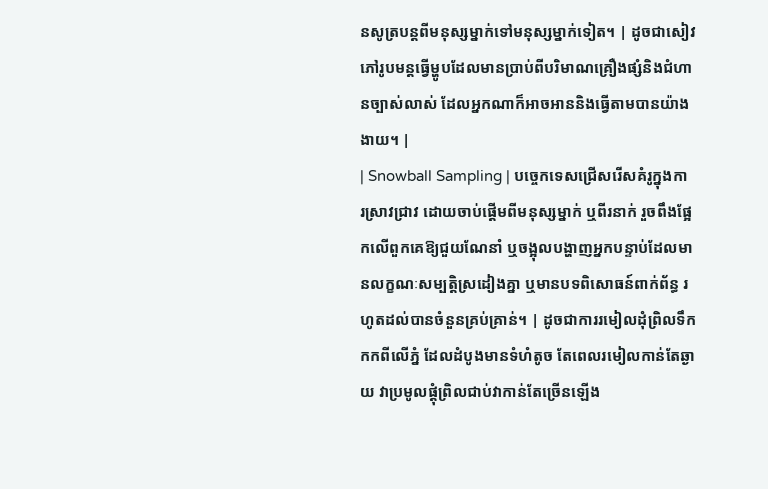នសូត្របន្តពីមនុស្សម្នាក់ទៅមនុស្សម្នាក់ទៀត។ | ដូចជាសៀវភៅរូបមន្តធ្វើម្ហូបដែលមានប្រាប់ពីបរិមាណគ្រឿងផ្សំនិងជំហានច្បាស់លាស់ ដែលអ្នកណាក៏អាចអាននិងធ្វើតាមបានយ៉ាងងាយ។ |
| Snowball Sampling | បច្ចេកទេសជ្រើសរើសគំរូក្នុងការស្រាវជ្រាវ ដោយចាប់ផ្តើមពីមនុស្សម្នាក់ ឬពីរនាក់ រួចពឹងផ្អែកលើពួកគេឱ្យជួយណែនាំ ឬចង្អុលបង្ហាញអ្នកបន្ទាប់ដែលមានលក្ខណៈសម្បត្តិស្រដៀងគ្នា ឬមានបទពិសោធន៍ពាក់ព័ន្ធ រហូតដល់បានចំនួនគ្រប់គ្រាន់។ | ដូចជាការរមៀលដុំព្រិលទឹកកកពីលើភ្នំ ដែលដំបូងមានទំហំតូច តែពេលរមៀលកាន់តែឆ្ងាយ វាប្រមូលផ្ដុំព្រិលជាប់វាកាន់តែច្រើនឡើង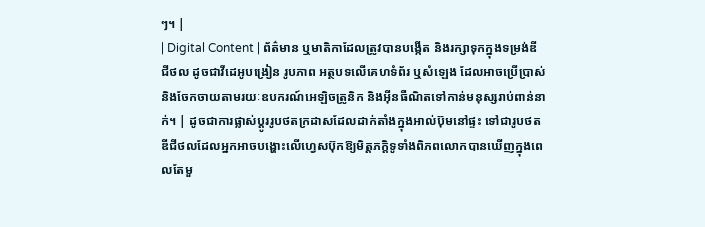ៗ។ |
| Digital Content | ព័ត៌មាន ឬមាតិកាដែលត្រូវបានបង្កើត និងរក្សាទុកក្នុងទម្រង់ឌីជីថល ដូចជាវីដេអូបង្រៀន រូបភាព អត្ថបទលើគេហទំព័រ ឬសំឡេង ដែលអាចប្រើប្រាស់និងចែកចាយតាមរយៈឧបករណ៍អេឡិចត្រូនិក និងអ៊ីនធឺណិតទៅកាន់មនុស្សរាប់ពាន់នាក់។ | ដូចជាការផ្លាស់ប្តូររូបថតក្រដាសដែលដាក់តាំងក្នុងអាល់ប៊ុមនៅផ្ទះ ទៅជារូបថតឌីជីថលដែលអ្នកអាចបង្ហោះលើហ្វេសប៊ុកឱ្យមិត្តភក្តិទូទាំងពិភពលោកបានឃើញក្នុងពេលតែមួ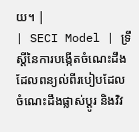យ។ |
| SECI Model | ទ្រឹស្តីនៃការបង្កើតចំណេះដឹងដែលពន្យល់ពីរបៀបដែលចំណេះដឹងផ្លាស់ប្តូរ និងវិវ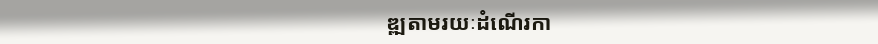ឌ្ឍតាមរយៈដំណើរកា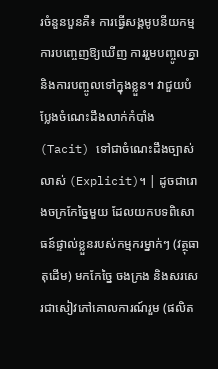រចំនួនបួនគឺ៖ ការធ្វើសង្គមូបនីយកម្ម ការបញ្ចេញឱ្យឃើញ ការរួមបញ្ចូលគ្នា និងការបញ្ចូលទៅក្នុងខ្លួន។ វាជួយបំប្លែងចំណេះដឹងលាក់កំបាំង (Tacit) ទៅជាចំណេះដឹងច្បាស់លាស់ (Explicit)។ | ដូចជារោងចក្រកែច្នៃមួយ ដែលយកបទពិសោធន៍ផ្ទាល់ខ្លួនរបស់កម្មករម្នាក់ៗ (វត្ថុធាតុដើម) មកកែច្នៃ ចងក្រង និងសរសេរជាសៀវភៅគោលការណ៍រួម (ផលិត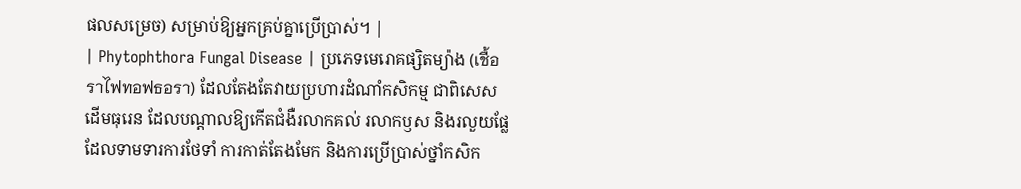ផលសម្រេច) សម្រាប់ឱ្យអ្នកគ្រប់គ្នាប្រើប្រាស់។ |
| Phytophthora Fungal Disease | ប្រភេទមេរោគផ្សិតម្យ៉ាង (เชื้อราไฟทอฟธอรา) ដែលតែងតែវាយប្រហារដំណាំកសិកម្ម ជាពិសេសដើមធុរេន ដែលបណ្តាលឱ្យកើតជំងឺរលាកគល់ រលាកឫស និងរលួយផ្លែ ដែលទាមទារការថែទាំ ការកាត់តែងមែក និងការប្រើប្រាស់ថ្នាំកសិក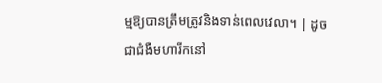ម្មឱ្យបានត្រឹមត្រូវនិងទាន់ពេលវេលា។ | ដូចជាជំងឺមហារីកនៅ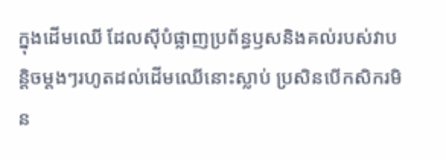ក្នុងដើមឈើ ដែលស៊ីបំផ្លាញប្រព័ន្ធឫសនិងគល់របស់វាបន្តិចម្តងៗរហូតដល់ដើមឈើនោះស្លាប់ ប្រសិនបើកសិករមិន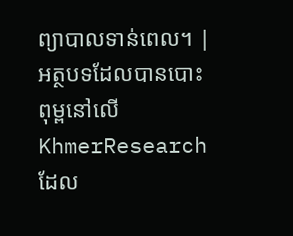ព្យាបាលទាន់ពេល។ |
អត្ថបទដែលបានបោះពុម្ពនៅលើ KhmerResearch ដែល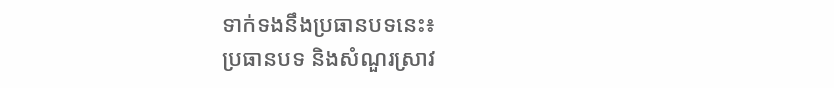ទាក់ទងនឹងប្រធានបទនេះ៖
ប្រធានបទ និងសំណួរស្រាវ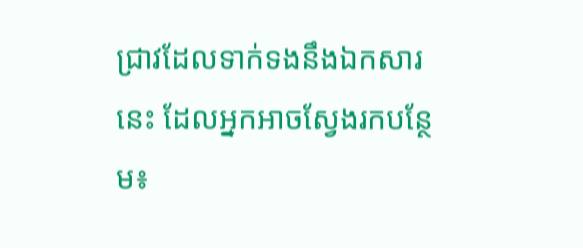ជ្រាវដែលទាក់ទងនឹងឯកសារនេះ ដែលអ្នកអាចស្វែងរកបន្ថែម៖